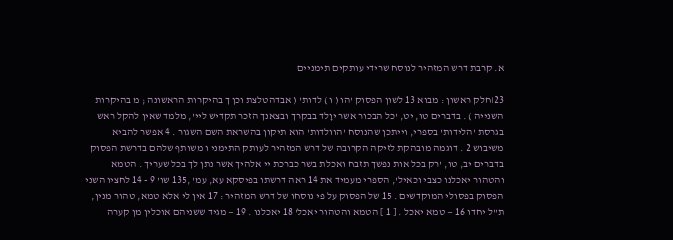א. קרבת דרש המזהיר לנוסח שרידי עותקים תימניים

23׀חלק ראשון : מבוא 13 לשון הפסוק 'הו ( ו ) לדות' ( אבדהטלצת וכן ך בהיקרות הראשונה ; מ בהיקרות השנייה ) . בדברים טו, יט, 'כל הבכור אשר יוָלד בבקרך ובצאנך הזכר תקדיש ליי', מלמד שאין להקל ראש בגרסת 'הלידות' בספרי, וייתכן שהנוסח 'הוולדות' הוא תיקון בהשראת השם השגור . 4 אפשר להביא משיבוש 2 . דוגמה מובהקת לזיקה הקרובה של דרש המזהיר לעותק התימני ו משותף שלהם בדרשת הפסוק בדברים יב, טו, 'רק בכל אות נפשך תזבח ואכלת בשר כברכת יי אלהיך אשר נתן לך בכל שעריך . הטמא והטהור יאכלנו כצבי וכאיל', הספרי מעמיד את 14 ראה דרשתו בפיסקא עא, עמ' ,135 שו' 9 - 14 לחציו השני הפסוק בפסולי המוקדשים . 15 של הפסוק על פי נוסחו של דרש המזהיר : 17 אין לי אלא טמא, טהור מנין, ת"ל יחדו 16 — טמא יאכל . [ 1 ] הטמא והטהור יאכל' 18 יאכלנו . 19 — מגיד ששניהם אוכלין מן קערה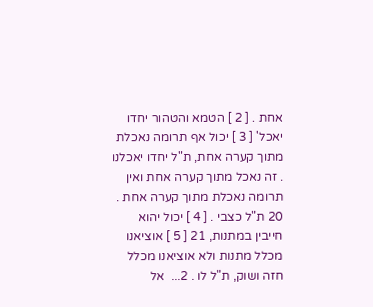אחת . [ 2 ] הטמא והטהור יחדו יאכל' [ 3 ] יכול אף תרומה נאכלת מתוך קערה אחת, ת"ל יחדו יאכלנו . זה נאכל מתוך קערה אחת ואין תרומה נאכלת מתוך קערה אחת . 20 ת"ל כצבי . [ 4 ] יכול יהוא חייבין במתנות, 21 [ 5 ] אוציאנו מכלל מתנות ולא אוציאנו מכלל חזה ושוק, ת"ל לו . 2...  אל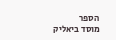הספר
מוסד ביאליק